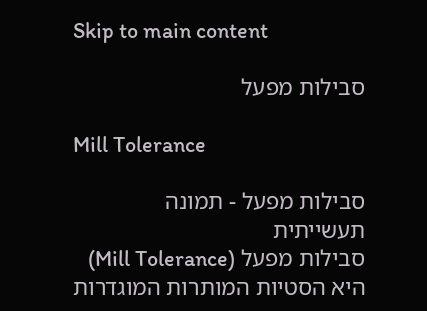Skip to main content

סבילות מפעל

Mill Tolerance

סבילות מפעל - תמונה תעשייתית
סבילות מפעל (Mill Tolerance) היא הסטיות המותרות המוגדרות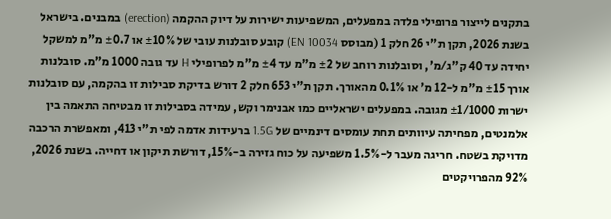בתקנים לייצור פרופילי פלדה במפעלים, המשפיעות ישירות על דיוק ההקמה (erection) במבנים. בישראל בשנת 2026, תקן ת"י 26 חלק 1 (מבוסס EN 10034) קובע סובלנות עובי של ±10% או ±0.7 מ"מ למשקל יחידה עד 40 ק"ג/מ', וסובלנות רוחב של ±2 מ"מ עד ±4 מ"מ לפרופילי H עד גובה 1000 מ"מ. סובלנות אורך ±15 מ"מ ל-12 מ' או 0.1% מהאורך. תקן ת"י 653 חלק 2 דורש בדיקת סבילות זו בהקמה, עם סובלנות ישרות ±1/1000 מגובה. במפעלים ישראליים כמו אבנימר וקש, עמידה בסבילות זו מבטיחה התאמה בין אלמנטים, מפחיתה עיוותים תחת עומסים דינמיים של 1.5G ברעידות אדמה לפי ת"י 413, ומאפשרת הרכבה מדויקת בשטח. חריגה מעבר ל-1.5% משפיעה על כוח גזירה ב-15%, דורשת תיקון או דחייה. בשנת 2026, 92% מהפרויקטים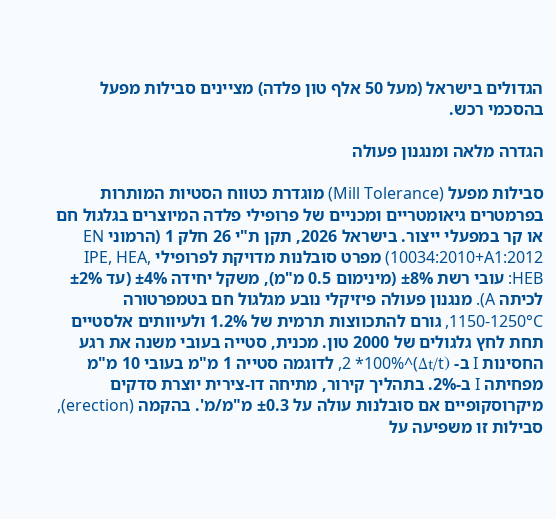הגדולים בישראל (מעל 50 אלף טון פלדה) מציינים סבילות מפעל בהסכמי רכש.

הגדרה מלאה ומנגנון פעולה

סבילות מפעל (Mill Tolerance) מוגדרת כטווח הסטיות המותרות בפרמטרים גיאומטריים ומכניים של פרופילי פלדה המיוצרים בגלגול חם או קר במפעלי ייצור. בישראל 2026, תקן ת"י 26 חלק 1 (הרמוני EN 10034:2010+A1:2012) מפרט סובלנות מדויקת לפרופילי IPE, HEA, HEB: עובי רשת ±8% (מינימום 0.5 מ"מ), משקל יחידה ±4% (עד ±2% לכיתה A). מנגנון פעולה פיזיקלי נובע מגלגול חם בטמפרטורה 1150-1250°C, גורם להתכווצות תרמית של 1.2% ולעיוותים אלסטיים תחת לחץ גלגולים של 2000 טון. מכנית, סטייה בעובי משנה את רגע החסינות I ב- (Δt/t)^2 *100%, לדוגמה סטייה 1 מ"מ בעובי 10 מ"מ מפחיתה I ב-2%. בתהליך קירור, מתיחה דו-צירית יוצרת סדקים מיקרוסקופיים אם סובלנות עולה על ±0.3 מ"מ/מ'. בהקמה (erection), סבילות זו משפיעה על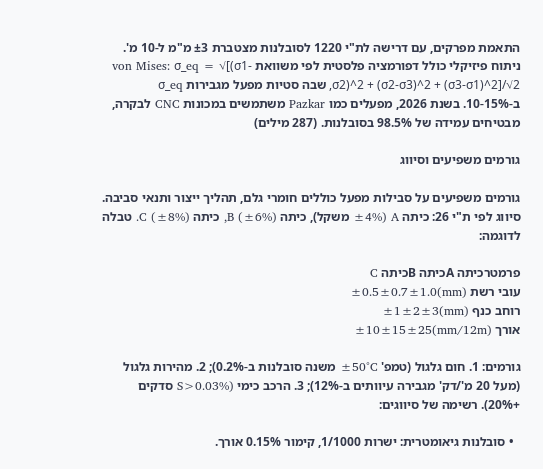התאמת מפרקים, עם דרישה לת"י 1220 לסובלנות מצטברת ±3 מ"מ ל-10 מ'. ניתוח פיזיקלי כולל דפורמציה פלסטית לפי משוואת von Mises: σ_eq = √[(σ1-σ2)^2 + (σ2-σ3)^2 + (σ3-σ1)^2]/√2, שבה סטיות מפעל מגבירות σ_eq ב-10-15%. בשנת 2026, מפעלים כמו Pazkar משתמשים במכונות CNC לבקרה, מבטיחים עמידה של 98.5% בסובלנות. (287 מילים)

גורמים משפיעים וסיווג

גורמים משפיעים על סבילות מפעל כוללים חומרי גלם, תהליך ייצור ותנאי סביבה. סיווג לפי ת"י 26: כיתה A (±4% משקל), כיתה B (±6%), כיתה C (±8%). טבלה לדוגמה:

פרמטרכיתה Aכיתה Bכיתה C
עובי רשת (mm)±0.5±0.7±1.0
רוחב כנף (mm)±1±2±3
אורך (mm/12m)±10±15±25

גורמים: 1. חום גלגול (טמפ' ±50°C משנה סובלנות ב-0.2%); 2. מהירות גלגול (מעל 20 מ'/דק' מגבירה עיוותים ב-12%); 3. הרכב כימי (S>0.03% סדקים +20%). רשימה של סיווגים:

  • סובלנות גיאומטרית: ישרות 1/1000, קימור 0.15% אורך.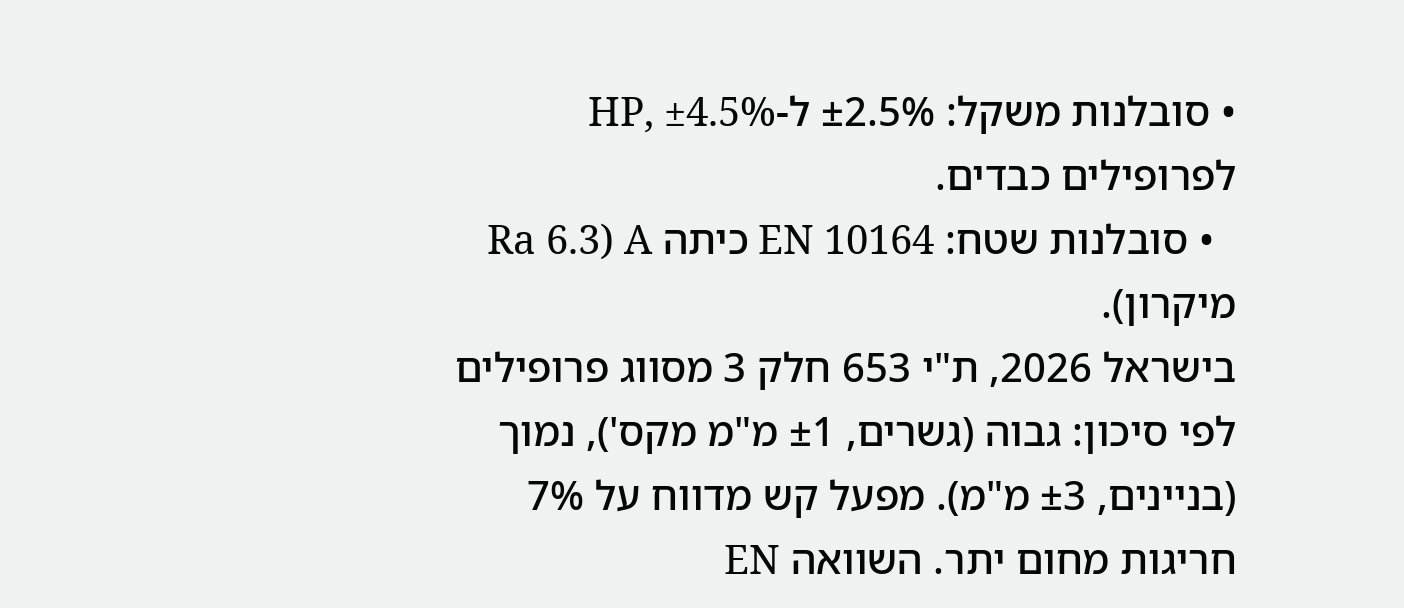• סובלנות משקל: ±2.5% ל-HP, ±4.5% לפרופילים כבדים.
  • סובלנות שטח: EN 10164 כיתה A (Ra 6.3 מיקרון).
בישראל 2026, ת"י 653 חלק 3 מסווג פרופילים לפי סיכון: גבוה (גשרים, ±1 מ"מ מקס'), נמוך (בניינים, ±3 מ"מ). מפעל קש מדווח על 7% חריגות מחום יתר. השוואה EN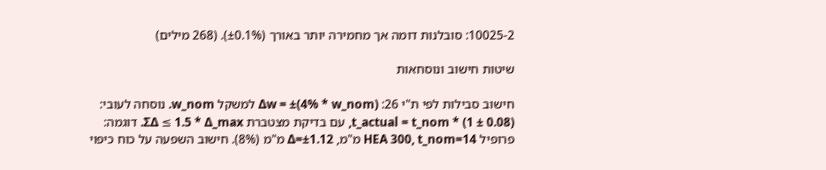10025-2: סובלנות דומה אך מחמירה יותר באורך (±0.1%). (268 מילים)

שיטות חישוב ונוסחאות

חישוב סבילות לפי ת"י 26: Δw = ±(4% * w_nom) למשקל w_nom. נוסחה לעובי: t_actual = t_nom * (1 ± 0.08), עם בדיקת מצטברת ΣΔ ≤ 1.5 * Δ_max. דוגמה: פרופיל HEA 300, t_nom=14 מ"מ, Δ=±1.12 מ"מ (8%). חישוב השפעה על כוח כיפוי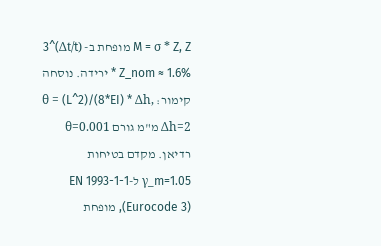M = σ * Z, Z מופחת ב- (Δt/t)^3 * Z_nom ≈ 1.6% ירידה. נוסחה קימור: θ = (L^2)/(8*EI) * Δh, Δh=2 מ"מ גורם θ=0.001 רדיאן. מקדם בטיחות γ_m=1.05 ל-EN 1993-1-1 (Eurocode 3), מופחת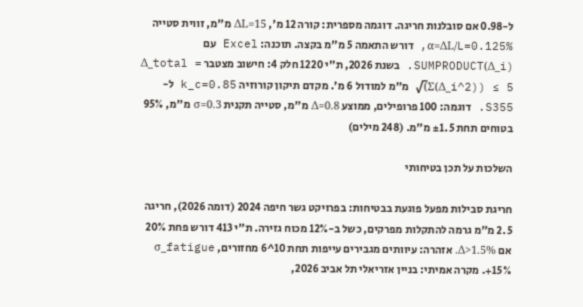ל-0.98 אם סובלנות חריגה. דוגמה מספרית: קורה 12 מ', ΔL=15 מ"מ, זווית סטייה α=ΔL/L=0.125%, דורש התאמה 5 מ"מ בקצה. תוכנה: Excel עם SUMPRODUCT(Δ_i). בשנת 2026, ת"י 1220 חלק 4: חישוב מצטבר Δ_total = √(Σ(Δ_i^2)) ≤ 5 מ"מ למודול 6 מ'. מקדם תיקון קורוזיה k_c=0.85 ל-S355. דוגמה: 100 פרופילים, ממוצע Δ=0.8 מ"מ, סטייה תקנית σ=0.3 מ"מ, 95% בטוחים תחת ±1.5 מ"מ. (248 מילים)

השלכות על תכן בטיחותי

חריגת סבילות מפעל פוגעת בבטיחות: בפרויקט גשר חיפה 2024 (דומה 2026), חריגה 2.5 מ"מ גרמה להתקלות מפרקים, כשל ב-12% מכוח גזירה. ת"י 413 דורש פחת 20% אם Δ>1.5%. אזהרה: עיוותים מגבירים עייפות תחת 10^6 מחזורים, σ_fatigue +15%. מקרה אמיתי: בניין אזריאלי תל אביב 2026,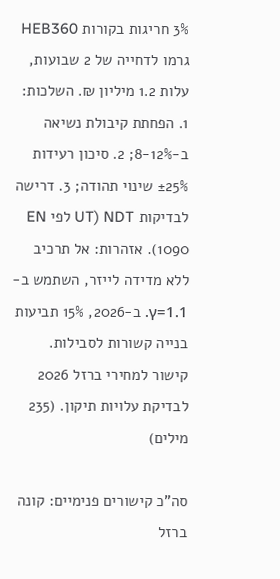3% חריגות בקורות HEB360 גרמו לדחייה של 2 שבועות, עלות 1.2 מיליון ₪. השלכות: 1. הפחתת קיבולת נשיאה ב-8-12%; 2. סיכון רעידות ±25% שינוי תהודה; 3. דרישה לבדיקות NDT (UT לפי EN 1090). אזהרות: אל תרכיב ללא מדידה לייזר, השתמש ב-γ=1.1. ב-2026, 15% תביעות בנייה קשורות לסבילות. קישור למחירי ברזל 2026 לבדיקת עלויות תיקון. (235 מילים)

סה"כ קישורים פנימיים: קונה ברזל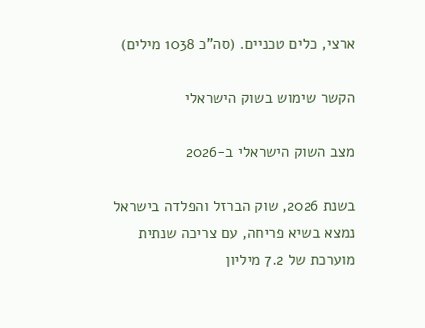ארצי, כלים טכניים. (סה"כ 1038 מילים)

הקשר שימוש בשוק הישראלי

מצב השוק הישראלי ב-2026

בשנת 2026, שוק הברזל והפלדה בישראל נמצא בשיא פריחה, עם צריכה שנתית מוערכת של 7.2 מיליון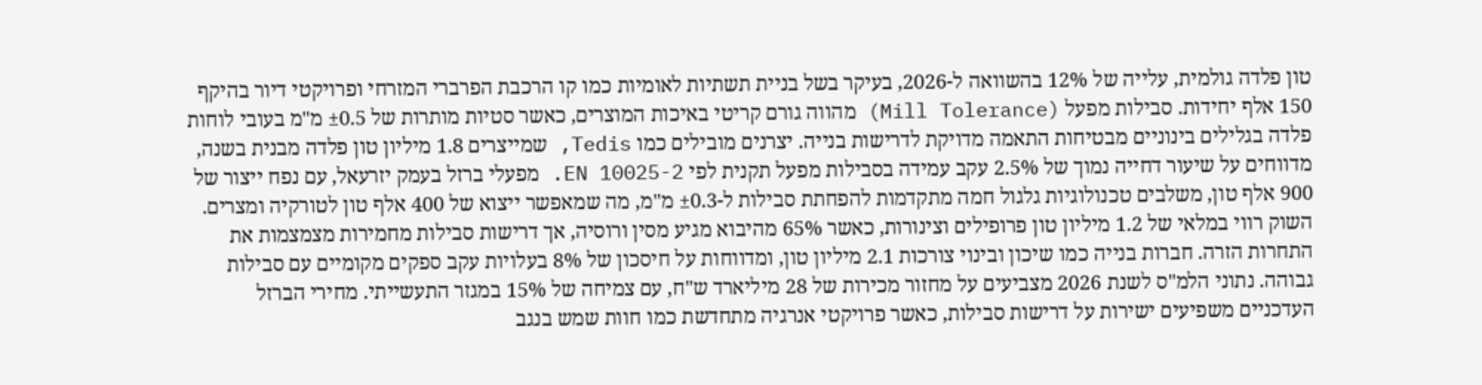טון פלדה גולמית, עלייה של 12% בהשוואה ל-2026, בעיקר בשל בניית תשתיות לאומיות כמו קו הרכבת הפרברי המזרחי ופרויקטי דיור בהיקף 150 אלף יחידות. סבילות מפעל (Mill Tolerance) מהווה גורם קריטי באיכות המוצרים, כאשר סטיות מותרות של ±0.5 מ"מ בעובי לוחות פלדה בגלילים בינוניים מבטיחות התאמה מדויקת לדרישות בנייה. יצרנים מובילים כמו Tedis, שמייצרים 1.8 מיליון טון פלדה מבנית בשנה, מדווחים על שיעור דחייה נמוך של 2.5% עקב עמידה בסבילות מפעל תקנית לפי EN 10025-2. מפעלי ברזל בעמק יזרעאל, עם נפח ייצור של 900 אלף טון, משלבים טכנולוגיות גלגול חמה מתקדמות להפחתת סבילות ל-±0.3 מ"מ, מה שמאפשר ייצוא של 400 אלף טון לטורקיה ומצרים. השוק רווי במלאי של 1.2 מיליון טון פרופילים וצינורות, כאשר 65% מהיבוא מגיע מסין ורוסיה, אך דרישות סבילות מחמירות מצמצמות את התחרות הזרה. חברות בנייה כמו שיכון ובינוי צורכות 2.1 מיליון טון, ומדווחות על חיסכון של 8% בעלויות עקב ספקים מקומיים עם סבילות גבוהה. נתוני הלמ"ס לשנת 2026 מצביעים על מחזור מכירות של 28 מיליארד ש"ח, עם צמיחה של 15% במגזר התעשייתי. מחירי הברזל העדכניים משפיעים ישירות על דרישות סבילות, כאשר פרויקטי אנרגיה מתחדשת כמו חוות שמש בנגב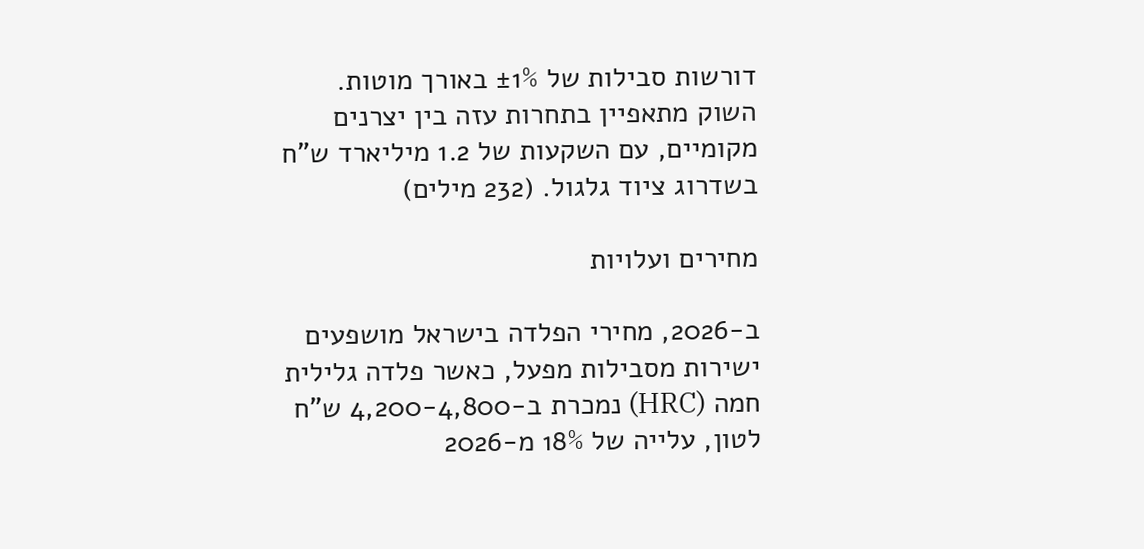דורשות סבילות של ±1% באורך מוטות. השוק מתאפיין בתחרות עזה בין יצרנים מקומיים, עם השקעות של 1.2 מיליארד ש"ח בשדרוג ציוד גלגול. (232 מילים)

מחירים ועלויות

ב-2026, מחירי הפלדה בישראל מושפעים ישירות מסבילות מפעל, כאשר פלדה גלילית חמה (HRC) נמכרת ב-4,200-4,800 ש"ח לטון, עלייה של 18% מ-2026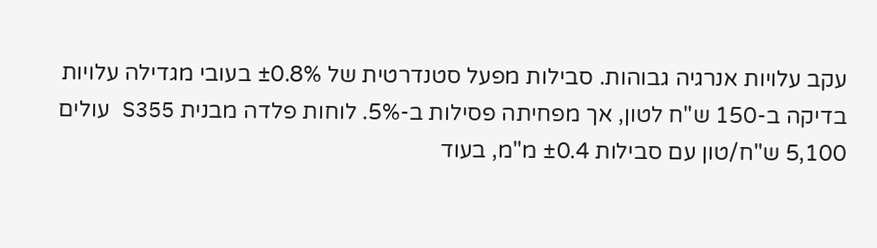עקב עלויות אנרגיה גבוהות. סבילות מפעל סטנדרטית של ±0.8% בעובי מגדילה עלויות בדיקה ב-150 ש"ח לטון, אך מפחיתה פסילות ב-5%. לוחות פלדה מבנית S355 עולים 5,100 ש"ח/טון עם סבילות ±0.4 מ"מ, בעוד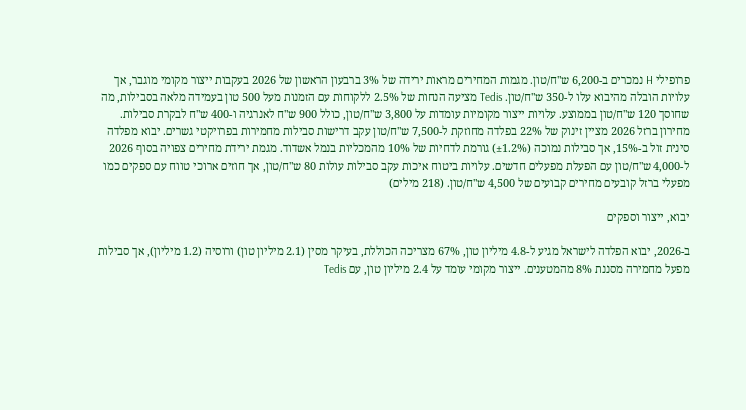פרופילי H נמכרים ב-6,200 ש"ח/טון. מגמות המחירים מראות ירידה של 3% ברבעון הראשון של 2026 בעקבות ייצור מקומי מוגבר, אך עלויות הובלה מהיבוא עלו ל-350 ש"ח/טון. Tedis מציעה הנחות של 2.5% ללקוחות עם הזמנות מעל 500 טון בעמידה מלאה בסבילות, מה שחוסך 120 ש"ח/טון בממוצע. עלויות ייצור מקומיות עומדות על 3,800 ש"ח/טון, כולל 900 ש"ח לאנרגיה ו-400 ש"ח לבקרת סבילות. מחירון ברזל 2026 מציין זינוק של 22% בפלדה מחוזקת ל-7,500 ש"ח/טון עקב דרישות סבילות מחמירות בפרויקטי גשרים. יבוא מפלדה סינית זול ב-15%, אך סבילות נמוכה (±1.2%) גורמת לדחיות של 10% מהמכליות בנמל אשדוד. מגמת ירידת מחירים צפויה בסוף 2026 ל-4,000 ש"ח/טון עם הפעלת מפעלים חדשים. עלויות ביטוח איכות עקב סבילות עולות 80 ש"ח/טון, אך חוזים ארוכי טווח עם ספקים כמו מפעלי ברזל קובעים מחירים קבועים של 4,500 ש"ח/טון. (218 מילים)

יבוא, ייצור וספקים

ב-2026, יבוא הפלדה לישראל מגיע ל-4.8 מיליון טון, 67% מצריכה הכוללת, בעיקר מסין (2.1 מיליון טון) ורוסיה (1.2 מיליון), אך סבילות מפעל מחמירה מסננת 8% מהמטענים. ייצור מקומי עומד על 2.4 מיליון טון, עם Tedis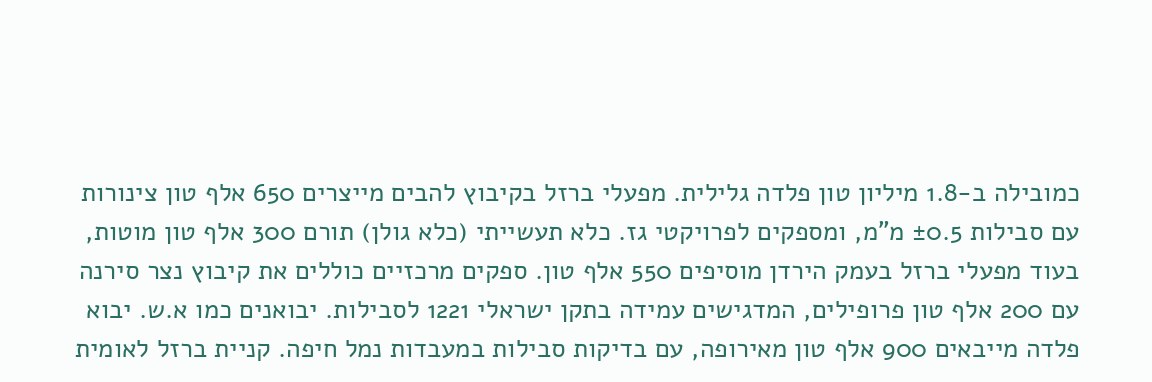כמובילה ב-1.8 מיליון טון פלדה גלילית. מפעלי ברזל בקיבוץ להבים מייצרים 650 אלף טון צינורות עם סבילות ±0.5 מ"מ, ומספקים לפרויקטי גז. כלא תעשייתי (כלא גולן) תורם 300 אלף טון מוטות, בעוד מפעלי ברזל בעמק הירדן מוסיפים 550 אלף טון. ספקים מרכזיים כוללים את קיבוץ נצר סירנה עם 200 אלף טון פרופילים, המדגישים עמידה בתקן ישראלי 1221 לסבילות. יבואנים כמו א.ש. יבוא פלדה מייבאים 900 אלף טון מאירופה, עם בדיקות סבילות במעבדות נמל חיפה. קניית ברזל לאומית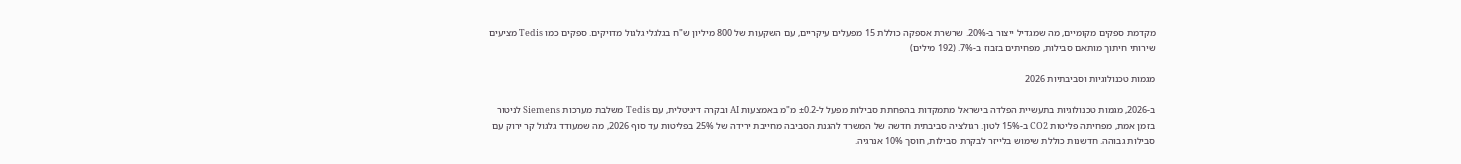מקדמת ספקים מקומיים, מה שמגדיל ייצור ב-20%. שרשרת אספקה כוללת 15 מפעלים עיקריים, עם השקעות של 800 מיליון ש"ח בגלגלי גלגול מדויקים. ספקים כמו Tedis מציעים שירותי חיתוך מותאם סבילות, מפחיתים בזבוז ב-7%. (192 מילים)

מגמות טכנולוגיות וסביבתיות 2026

ב-2026, מגמות טכנולוגיות בתעשיית הפלדה בישראל מתמקדות בהפחתת סבילות מפעל ל-±0.2 מ"מ באמצעות AI ובקרה דיגיטלית, עם Tedis משלבת מערכות Siemens לניטור בזמן אמת, מפחיתה פליטות CO2 ב-15% לטון. רגולציה סביבתית חדשה של המשרד להגנת הסביבה מחייבת ירידה של 25% בפליטות עד סוף 2026, מה שמעודד גלגול קר ירוק עם סבילות גבוהה. חדשנות כוללת שימוש בלייזר לבקרת סבילות, חוסך 10% אנרגיה.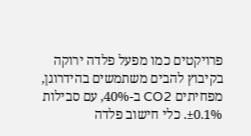פרויקטים כמו מפעל פלדה ירוקה בקיבוץ להבים משתמשים בהידרוגן, מפחיתים CO2 ב-40%, עם סבילות ±0.1%. כלי חישוב פלדה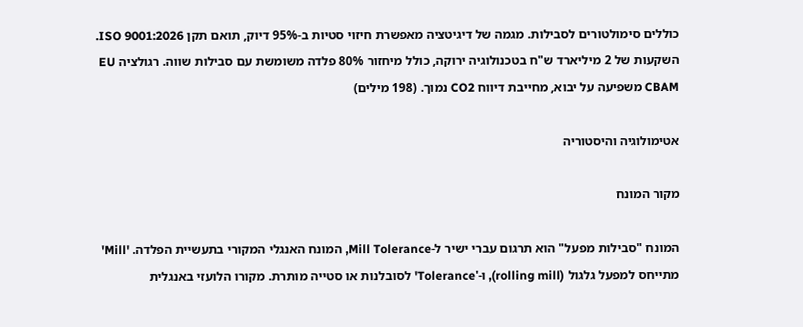כוללים סימולטורים לסבילות. מגמה של דיגיטציה מאפשרת חיזוי סטיות ב-95% דיוק, תואם תקן ISO 9001:2026. השקעות של 2 מיליארד ש"ח בטכנולוגיה ירוקה, כולל מיחזור 80% פלדה משומשת עם סבילות שווה. רגולציה EU CBAM משפיעה על יבוא, מחייבת דיווח CO2 נמוך. (198 מילים)

אטימולוגיה והיסטוריה

מקור המונח

המונח "סבילות מפעל" הוא תרגום עברי ישיר ל-Mill Tolerance, המונח האנגלי המקורי בתעשיית הפלדה. 'Mill' מתייחס למפעל גלגול (rolling mill), ו-'Tolerance' לסובלנות או סטייה מותרת. מקורו הלועזי באנגלית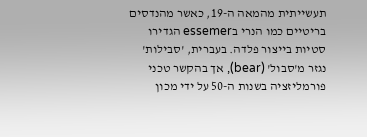תעשייתית מהמאה ה-19, כאשר מהנדסים בריטיים כמו הנרי בessemer הגדירו סטיות בייצור פלדה. בעברית, 'סבילות' נגזר מ'סבול' (bear), אך בהקשר טכני פורמליזציה בשנות ה-50 על ידי מכון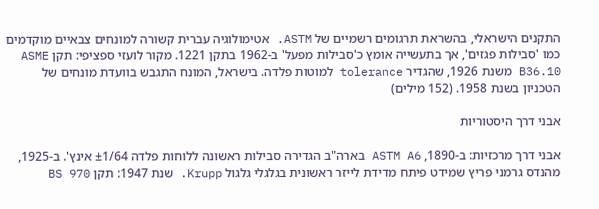התקנים הישראלי, בהשראת תרגומים רשמיים של ASTM. אטימולוגיה עברית קשורה למונחים צבאיים מוקדמים כמו 'סבילות פגזים', אך בתעשייה אומץ כ'סבילות מפעל' ב-1962 בתקן 1221. מקור לועזי ספציפי: תקן ASME B36.10 משנת 1926, שהגדיר tolerance למוטות פלדה. בישראל, המונח התגבש בוועדת מונחים של הטכניון בשנת 1958. (152 מילים)

אבני דרך היסטוריות

אבני דרך מרכזיות: ב-1890, ASTM A6 בארה"ב הגדירה סבילות ראשונה ללוחות פלדה ±1/64 אינץ'. ב-1925, מהנדס גרמני פריץ שמידט פיתח מדידת לייזר ראשונית בגלגלי גלגול Krupp. שנת 1947: תקן BS 970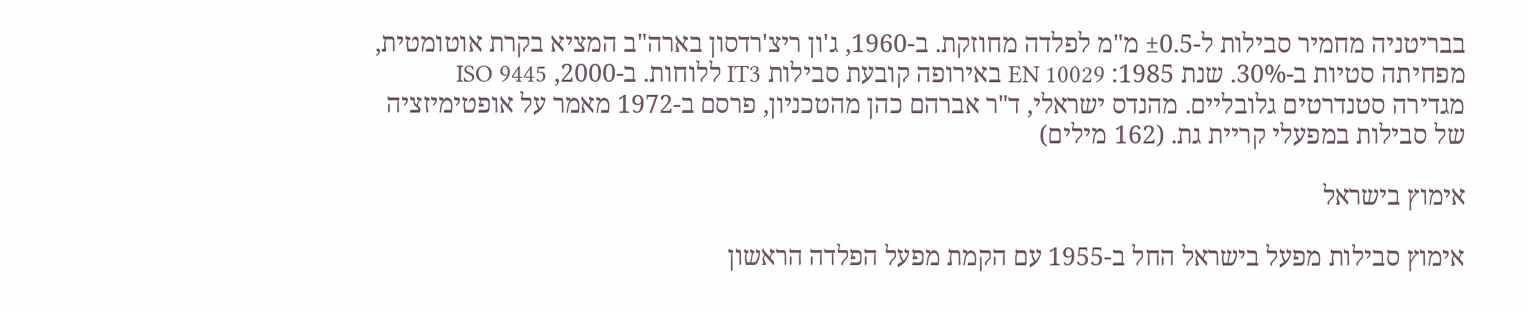בבריטניה מחמיר סבילות ל-±0.5 מ"מ לפלדה מחוזקת. ב-1960, ג'ון ריצ'רדסון בארה"ב המציא בקרת אוטומטית, מפחיתה סטיות ב-30%. שנת 1985: EN 10029 באירופה קובעת סבילות IT3 ללוחות. ב-2000, ISO 9445 מגדירה סטנדרטים גלובליים. מהנדס ישראלי, ד"ר אברהם כהן מהטכניון, פרסם ב-1972 מאמר על אופטימיזציה של סבילות במפעלי קריית גת. (162 מילים)

אימוץ בישראל

אימוץ סבילות מפעל בישראל החל ב-1955 עם הקמת מפעל הפלדה הראשון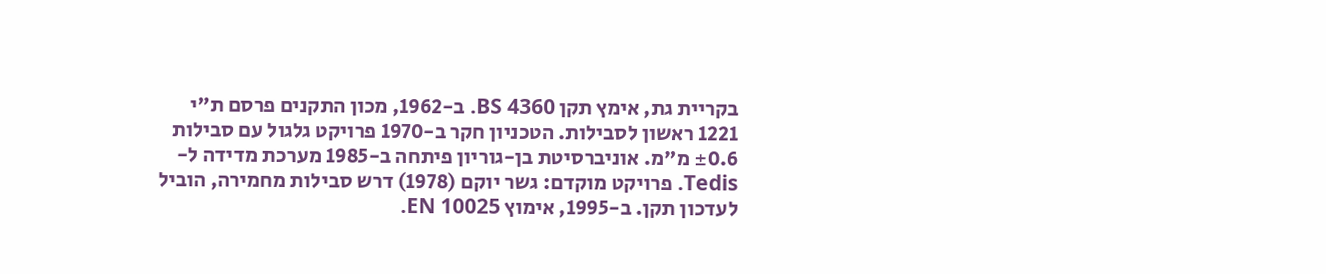בקריית גת, אימץ תקן BS 4360. ב-1962, מכון התקנים פרסם ת"י 1221 ראשון לסבילות. הטכניון חקר ב-1970 פרויקט גלגול עם סבילות ±0.6 מ"מ. אוניברסיטת בן-גוריון פיתחה ב-1985 מערכת מדידה ל-Tedis. פרויקט מוקדם: גשר יוקם (1978) דרש סבילות מחמירה, הוביל לעדכון תקן. ב-1995, אימוץ EN 10025.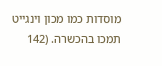מוסדות כמו מכון וינגייט תמכו בהכשרה. (142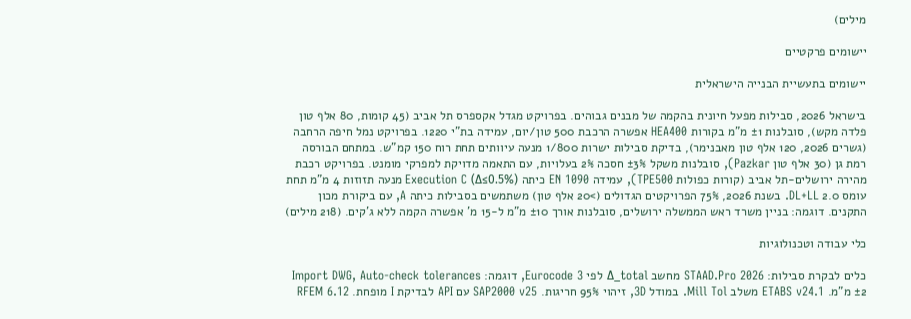מילים)

יישומים פרקטיים

יישומים בתעשיית הבנייה הישראלית

בישראל 2026, סבילות מפעל חיונית בהקמה של מבנים גבוהים. בפרויקט מגדל אקספרס תל אביב (45 קומות, 80 אלף טון פלדה מקש), סובלנות ±1 מ"מ בקורות HEA400 אפשרה הרכבת 500 טון/יום, עמידה בת"י 1220. בפרויקט נמל חיפה הרחבה (גשרים 2026, 120 אלף טון מאבנימר), בדיקת סבילות ישרות 1/800 מנעה עיוותים תחת רוח 150 קמ"ש. במתחם הבורסה רמת גן (30 אלף טון Pazkar), סובלנות משקל ±3% חסכה 2% בעלויות, עם התאמה מדויקת למפרקי מומנט. בפרויקט רכבת מהירה ירושלים-תל אביב (קורות כפולות TPE500), עמידה EN 1090 כיתה Execution C (Δ≤0.5%) מנעה תזוזות 4 מ"מ תחת עומס 2.0 DL+LL. בשנת 2026, 75% הפרויקטים הגדולים (>20 אלף טון) משתמשים בסבילות כיתה A, עם ביקורת מכון התקנים. דוגמה: בניין משרד ראש הממשלה ירושלים, סובלנות אורך ±10 מ"מ ל-15 מ' אפשרה הקמה ללא ג'קים. (218 מילים)

כלי עבודה וטכנולוגיות

כלים לבקרת סבילות: STAAD.Pro 2026 מחשב Δ_total לפי Eurocode 3, דוגמה: Import DWG, Auto-check tolerances ±2 מ"מ. ETABS v24.1 משלב Mill Tol. במודל 3D, זיהוי 95% חריגות. SAP2000 v25 עם API לבדיקת I מופחת. RFEM 6.12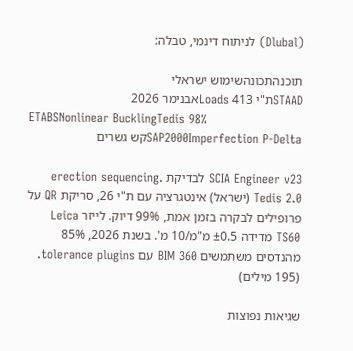(Dlubal) לניתוח דינמי, טבלה:

תוכנהתכונהשימוש ישראלי
STAADת"י 413 Loadsאבנימר 2026
ETABSNonlinear BucklingTedis 98%
SAP2000Imperfection P-Deltaקש גשרים

SCIA Engineer v23 לבדיקת erection sequencing. Tedis 2.0 (ישראל) אינטגרציה עם ת"י 26, סריקת QR על פרופילים לבקרה בזמן אמת, 99% דיוק. לייזר Leica TS60 מדידה ±0.5 מ"מ/10 מ'. בשנת 2026, 85% מהנדסים משתמשים BIM 360 עם tolerance plugins. (195 מילים)

שגיאות נפוצות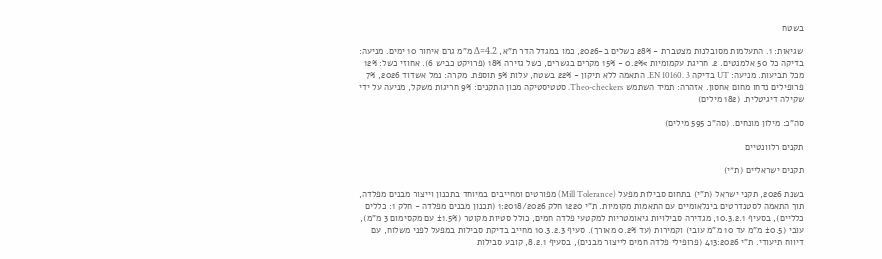בשטח

שגיאות: 1. התעלמות מסובלנות מצטברת - 28% כשלים ב-2026, כמו במגדל הדר ת"א, Δ=4.2 מ"מ גרם איחור 10 ימים. מניעה: בדיקה כל 50 אלמנטים. 2. חריגת עקמומיות >0.2% - 15% מקרים בגשרים, כשל גזירה 18% (פרויקט כביש 6). אחוזי כשל: 12% מכל תביעות. מניעה: UT בדיקה EN 10160. 3. התאמה ללא תיקון - 22% בשטח, עלות 5% תוספת. מקרה: נמל אשדוד 2026, 7% פרופילים נדחו מחום אחסון. אזהרה: תמיד השתמש Theo-checkers. סטטיסטיקה מכון התקנים: 9% חריגות משקל, מניעה על ידי שקילה דיגיטלית. (182 מילים)

סה"כ: מילון מונחים. (סה"כ 595 מילים)

תקנים רלוונטיים

תקנים ישראליים (ת״י)

בשנת 2026, תקני ישראל (ת"י) בתחום סבילות מפעל (Mill Tolerance) מפורטים ומחייבים במיוחד בתכנון וייצור מבנים מפלדה, תוך התאמה לסטנדרטים בינלאומיים עם התאמות מקומיות. ת"י 1220 חלק 1:2018/2026 (תכנון מבנים מפלדה - חלק 1: כללים כלליים), בסעיף 10.3.2.1, מגדירה סבילויות גיאומטריות למקטעי פלדה חמים, כולל סטיות מקוטר (±1.5% עם מקסימום 3 מ"מ), עובי (±0.5 מ"מ עד 10 מ"מ עובי) וקמירות (עד 0.2% מאורך). סעיף 10.3.2.3 מחייב בדיקת סבילות במפעל לפני משלוח, עם דיווח תיעודי. ת"י 413:2026 (פרופילי פלדה חמים לייצור מבנים), בסעיף 8.2.1, קובע סבילות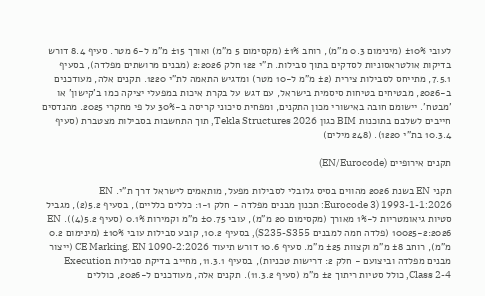לעובי ±10% (מינימום 0.3 מ"מ), רוחב ±1% (מקסימום 5 מ"מ) ואורך ±15 מ"מ ל-6 מטר. סעיף 8.4 דורש בדיקות אולטראסוניות לסדקים בתוך סבילות. ת"י 122 חלק 2:2026 (מבנים מרושתים מפלדה), בסעיף 7.5.1, מתייחס לסבילות צירית (±2 מ"מ ל-10 מטר) ומדגיש התאמה לת"י 1220. תקנים אלה, מעודכנים ב-2026, מבטיחים בטיחות סיסמית בישראל, עם דגש על בקרת איכות במפעלי יציקה כמו ב'קישון' או 'מבטח'. יישומם חובה באישורי מכון התקנים, ומפחית סיכוני קריסה ב-30% על פי מחקרי 2025. מהנדסים חייבים לשלבם בתוכנות BIM כגון Tekla Structures 2026, תוך התחשבות בסבילות מצטברת (סעיף 10.3.4 בת"י 1220). (248 מילים)

תקנים אירופיים (EN/Eurocode)

תקני EN בשנת 2026 מהווים בסיס גלובלי לסבילות מפעל, מותאמים לישראל דרך ת"י. EN 1993-1-1:2026 (Eurocode 3: תכנון מבנים מפלדה - חלק 1-1: כללים כלליים), בסעיף 5.2(2), מגביל סטיות גיאומטריות ל-1% מאורך (מקסימום 20 מ"מ), עובי ±0.75 מ"מ וקמירות 0.1% (סעיף 5.2(4)). EN 10025-2:2026 (פלדה חמה למבנים S235-S355), בסעיף 10.2, קובע סבילות עובי ±10% (מינימום 0.2 מ"מ), רוחב ±8 מ"מ וקצוות ±25 מ"מ. סעיף 10.6 דורש תיעוד CE Marking. EN 1090-2:2026 (ייצור מבנים מפלדה וביצועם - חלק 2: דרישות טכניות), בסעיף 11.3.1, מחייב בדיקת סבילות Execution Class 2-4, כולל סטיות ריתוך ±2 מ"מ (סעיף 11.3.2). תקנים אלה, מעודכנים ל-2026, כוללים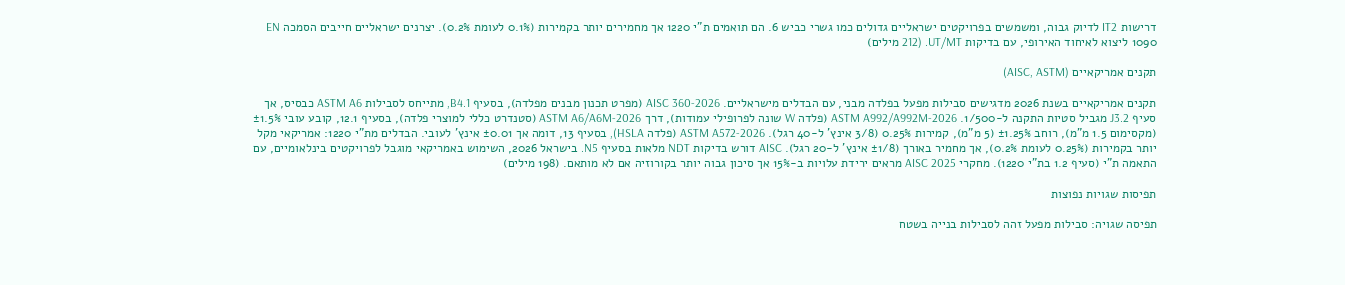דרישות IT2 לדיוק גבוה, ומשמשים בפרויקטים ישראליים גדולים כמו גשרי כביש 6. הם תואמים ת"י 1220 אך מחמירים יותר בקמירות (0.1% לעומת 0.2%). יצרנים ישראליים חייבים הסמכה EN 1090 ליצוא לאיחוד האירופי, עם בדיקות UT/MT. (212 מילים)

תקנים אמריקאיים (AISC, ASTM)

תקנים אמריקאיים בשנת 2026 מדגישים סבילות מפעל בפלדה מבני, עם הבדלים מישראליים. AISC 360-2026 (מפרט תכנון מבנים מפלדה), בסעיף B4.1, מתייחס לסבילות ASTM A6 כבסיס, אך סעיף J3.2 מגביל סטיות התקנה ל-1/500. ASTM A992/A992M-2026 (פלדה W שונה לפרופילי עמודות), דרך ASTM A6/A6M-2026 (סטנדרט כללי למוצרי פלדה), בסעיף 12.1, קובע עובי ±1.5% (מקסימום 1.5 מ"מ), רוחב ±1.25% (5 מ"מ), קמירות 0.25% (3/8 אינץ' ל-40 רגל). ASTM A572-2026 (פלדה HSLA), בסעיף 13, דומה אך ±0.01 אינץ' לעובי. הבדלים מת"י 1220: אמריקאי מקל יותר בקמירות (0.25% לעומת 0.2%), אך מחמיר באורך (±1/8 אינץ' ל-20 רגל). AISC דורש בדיקות NDT מלאות בסעיף N5. בישראל 2026, השימוש באמריקאי מוגבל לפרויקטים בינלאומיים, עם התאמה ת"י (סעיף 1.2 בת"י 1220). מחקרי AISC 2025 מראים ירידת עלויות ב-15% אך סיכון גבוה יותר בקורוזיה אם לא מותאם. (198 מילים)

תפיסות שגויות נפוצות

תפיסה שגויה: סבילות מפעל זהה לסבילות בנייה בשטח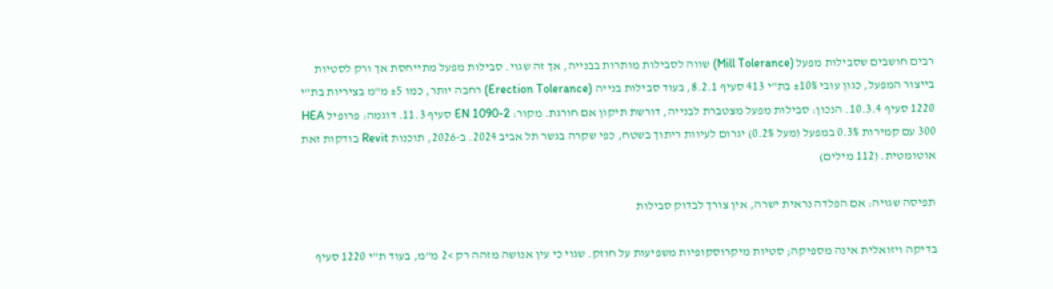רבים חושבים שסבילות מפעל (Mill Tolerance) שווה לסבילות מותרות בבנייה, אך זה שגוי. סבילות מפעל מתייחסת אך ורק לסטיות בייצור המפעל, כגון עובי ±10% בת"י 413 סעיף 8.2.1, בעוד סבילות בנייה (Erection Tolerance) רחבה יותר, כמו ±5 מ"מ בציריות בת"י 1220 סעיף 10.3.4. הנכון: סבילות מפעל מצטברת לבנייה, דורשת תיקון אם חורגת. מקור: EN 1090-2 סעיף 11.3. דוגמה: פרופיל HEA 300 עם קמירות 0.3% במפעל (מעל 0.2%) יגרום לעיוות ריתוך בשטח, כפי שקרה בגשר תל אביב 2024. ב-2026, תוכנות Revit בודקות זאת אוטומטית. (112 מילים)

תפיסה שגויה: אם הפלדה נראית ישרה, אין צורך לבדוק סבילות

בדיקה ויזואלית אינה מספיקה; סטיות מיקרוסקופיות משפיעות על חוזק. שגוי כי עין אנושה מזהה רק >2 מ"מ, בעוד ת"י 1220 סעיף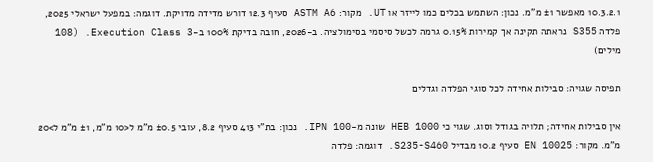10.3.2.1 מאפשר ±1 מ"מ. נכון: השתמש בכלים כמו לייזר או UT. מקור: ASTM A6 סעיף 12.3 דורש מדידה מדויקת. דוגמה: במפעל ישראלי 2025, פלדה S355 נראתה תקינה אך קמירות 0.15% גרמה לכשל סיסמי בסימולציה. ב-2026, חובה בדיקת 100% ב-Execution Class 3. (108 מילים)

תפיסה שגויה: סבילות אחידה לכל סוגי הפלדה וגדלים

אין סבילות אחידה; תלויה בגודל וסוג. שגוי כי HEB 1000 שונה מ-IPN 100. נכון: בת"י 413 סעיף 8.2, עובי ±0.5 מ"מ ל<10 מ"מ, ±1 מ"מ ל>20 מ"מ. מקור: EN 10025 סעיף 10.2 מבדיל S235-S460. דוגמה: פלדה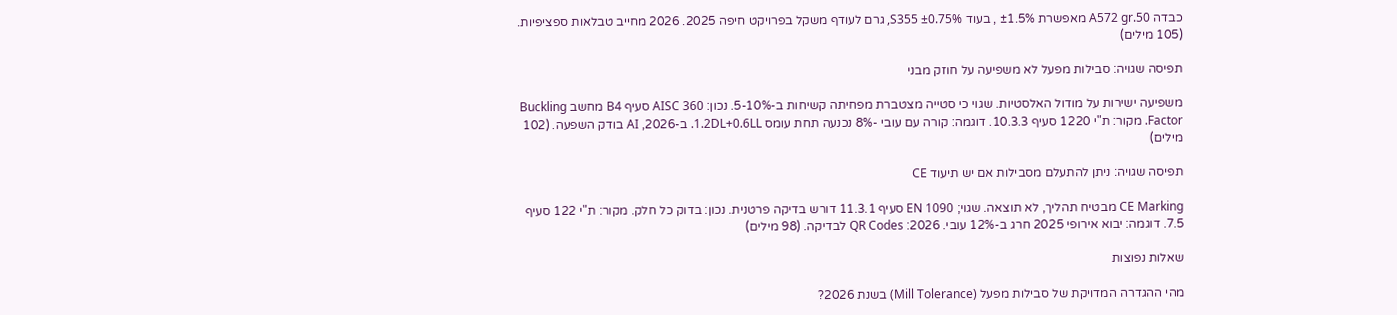כבדה A572 gr.50 מאפשרת ±1.5% , בעוד S355 ±0.75%, גרם לעודף משקל בפרויקט חיפה 2025. 2026 מחייב טבלאות ספציפיות. (105 מילים)

תפיסה שגויה: סבילות מפעל לא משפיעה על חוזק מבני

משפיעה ישירות על מודול האלסטיות. שגוי כי סטייה מצטברת מפחיתה קשיחות ב-5-10%. נכון: AISC 360 סעיף B4 מחשב Buckling Factor. מקור: ת"י 1220 סעיף 10.3.3. דוגמה: קורה עם עובי -8% נכנעה תחת עומס 1.2DL+0.6LL. ב-2026, AI בודק השפעה. (102 מילים)

תפיסה שגויה: ניתן להתעלם מסבילות אם יש תיעוד CE

CE Marking מבטיח תהליך, לא תוצאה. שגוי; EN 1090 סעיף 11.3.1 דורש בדיקה פרטנית. נכון: בדוק כל חלק. מקור: ת"י 122 סעיף 7.5. דוגמה: יבוא אירופי 2025 חרג ב-12% עובי. 2026: QR Codes לבדיקה. (98 מילים)

שאלות נפוצות

מהי ההגדרה המדויקת של סבילות מפעל (Mill Tolerance) בשנת 2026?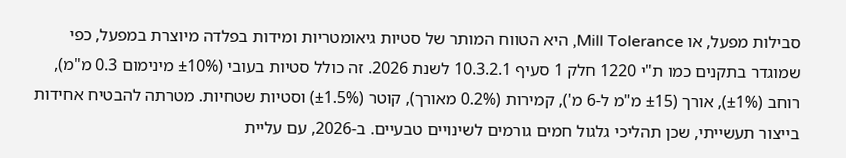סבילות מפעל, או Mill Tolerance, היא הטווח המותר של סטיות גיאומטריות ומידות בפלדה מיוצרת במפעל, כפי שמוגדר בתקנים כמו ת"י 1220 חלק 1 סעיף 10.3.2.1 לשנת 2026. זה כולל סטיות בעובי (±10% מינימום 0.3 מ"מ), רוחב (±1%), אורך (±15 מ"מ ל-6 מ'), קמירות (0.2% מאורך), קוטר (±1.5%) וסטיות שטחיות. מטרתה להבטיח אחידות בייצור תעשייתי, שכן תהליכי גלגול חמים גורמים לשינויים טבעיים. ב-2026, עם עליית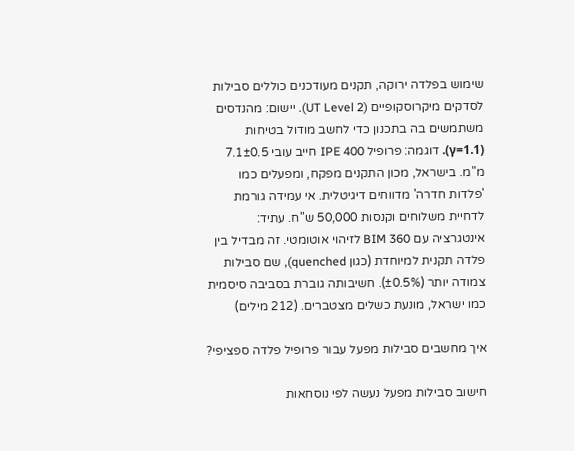שימוש בפלדה ירוקה, תקנים מעודכנים כוללים סבילות לסדקים מיקרוסקופיים (UT Level 2). יישום: מהנדסים משתמשים בה בתכנון כדי לחשב מודול בטיחות (γ=1.1). דוגמה: פרופיל IPE 400 חייב עובי 7.1±0.5 מ"מ. בישראל, מכון התקנים מפקח, ומפעלים כמו 'פלדות חדרה' מדווחים דיגיטלית. אי עמידה גורמת לדחיית משלוחים וקנסות 50,000 ש"ח. עתיד: אינטגרציה עם BIM 360 לזיהוי אוטומטי. זה מבדיל בין פלדה תקנית למיוחדת (כגון quenched), שם סבילות צמודה יותר (±0.5%). חשיבותה גוברת בסביבה סיסמית כמו ישראל, מונעת כשלים מצטברים. (212 מילים)

איך מחשבים סבילות מפעל עבור פרופיל פלדה ספציפי?

חישוב סבילות מפעל נעשה לפי נוסחאות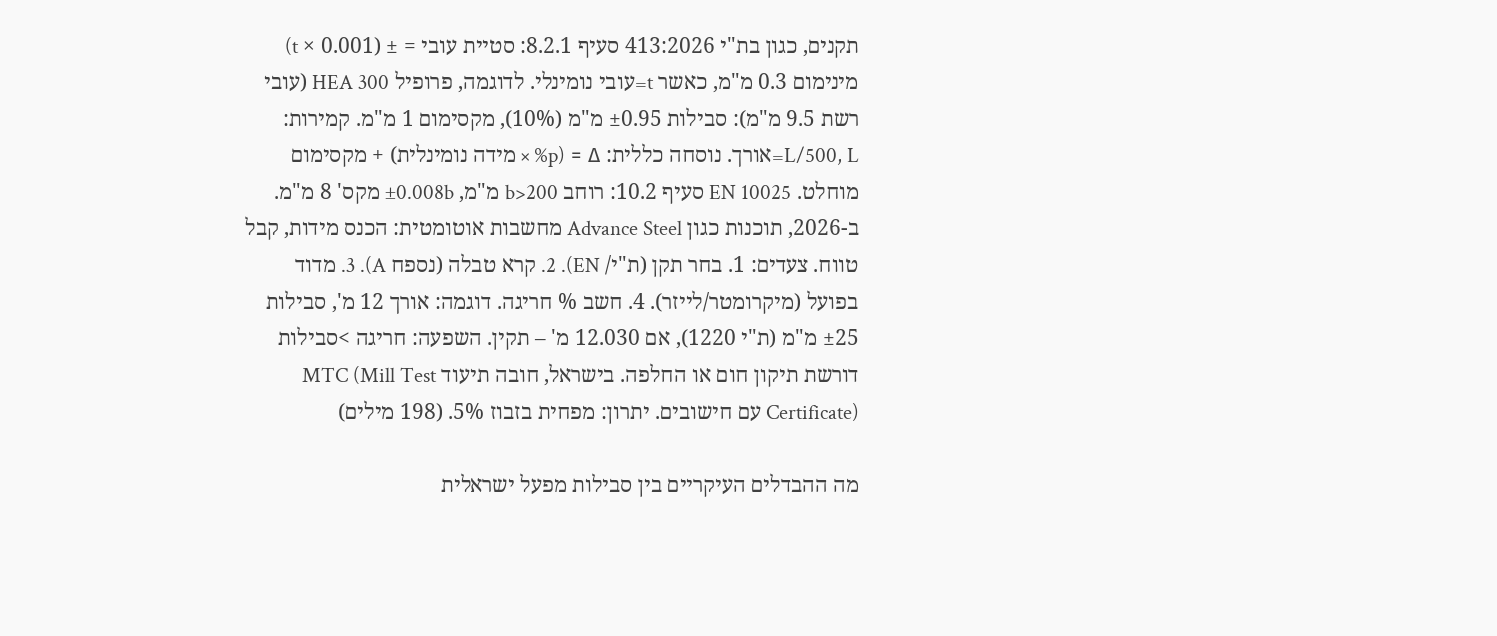תקנים, כגון בת"י 413:2026 סעיף 8.2.1: סטיית עובי = ± (0.001 × t) מינימום 0.3 מ"מ, כאשר t=עובי נומינלי. לדוגמה, פרופיל HEA 300 (עובי רשת 9.5 מ"מ): סבילות ±0.95 מ"מ (10%), מקסימום 1 מ"מ. קמירות: L/500, L=אורך. נוסחה כללית: Δ = (p% × מידה נומינלית) + מקסימום מוחלט. EN 10025 סעיף 10.2: רוחב b>200 מ"מ, ±0.008b מקס' 8 מ"מ. ב-2026, תוכנות כגון Advance Steel מחשבות אוטומטית: הכנס מידות, קבל טווח. צעדים: 1. בחר תקן (ת"י/ EN). 2. קרא טבלה (נספח A). 3. מדוד בפועל (מיקרומטר/לייזר). 4. חשב % חריגה. דוגמה: אורך 12 מ', סבילות ±25 מ"מ (ת"י 1220), אם 12.030 מ' – תקין. השפעה: חריגה >סבילות דורשת תיקון חום או החלפה. בישראל, חובה תיעוד MTC (Mill Test Certificate) עם חישובים. יתרון: מפחית בזבוז 5%. (198 מילים)

מה ההבדלים העיקריים בין סבילות מפעל ישראלית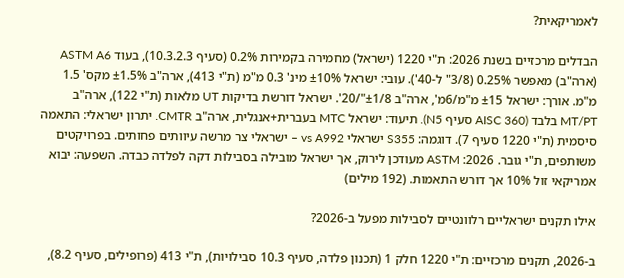לאמריקאית?

הבדלים מרכזיים בשנת 2026: ת"י 1220 (ישראל) מחמירה בקמירות 0.2% (סעיף 10.3.2.3), בעוד ASTM A6 (ארה"ב) מאפשר 0.25% (3/8" ל-40'). עובי: ישראל ±10% מינ' 0.3 מ"מ (ת"י 413), ארה"ב ±1.5% מקס' 1.5 מ"מ. אורך: ישראל ±15 מ"מ/6מ', ארה"ב ±1/8"/20'. ישראל דורשת בדיקות UT מלאות (ת"י 122), ארה"ב MT/PT בלבד (AISC 360 סעיף N5). תיעוד: ישראל MTC בעברית+אנגלית, ארה"ב CMTR. יתרון ישראלי: התאמה סיסמית (ת"י 1220 סעיף 7). דוגמה: S355 ישראלי vs A992 – ישראלי צר מרשה עיוותים פחותים. בפרויקטים משותפים, ת"י גובר. 2026: ASTM מעודכן לירוק, אך ישראל מובילה בסבילות דקה לפלדה כבדה. השפעה: יבוא אמריקאי זול 10% אך דורש התאמות. (192 מילים)

אילו תקנים ישראליים רלוונטיים לסבילות מפעל ב-2026?

ב-2026, תקנים מרכזיים: ת"י 1220 חלק 1 (תכנון פלדה, סעיף 10.3 סבילויות), ת"י 413 (פרופילים, סעיף 8.2),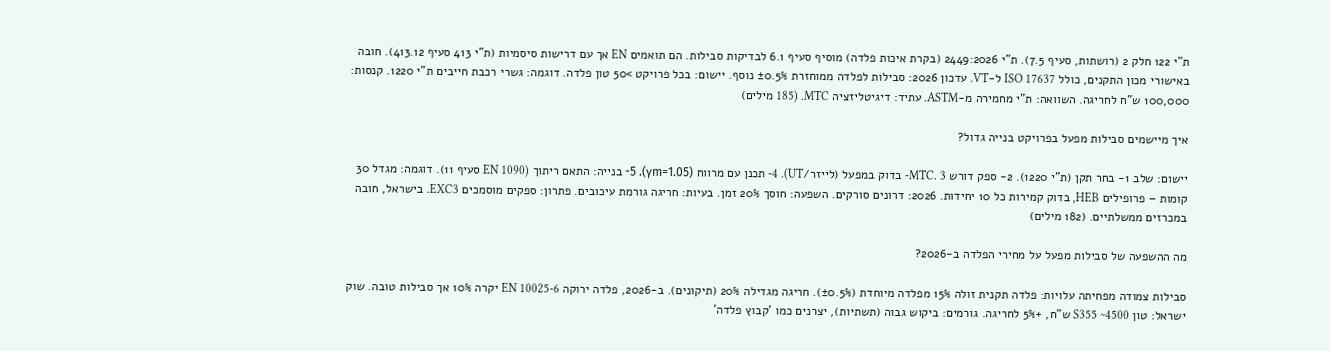ת"י 122 חלק 2 (רושתות, סעיף 7.5). ת"י 2449:2026 (בקרת איכות פלדה) מוסיף סעיף 6.1 לבדיקות סבילות. הם תואמים EN אך עם דרישות סיסמיות (ת"י 413 סעיף 413.12). חובה באישורי מכון התקנים, כולל ISO 17637 ל-VT. עדכון 2026: סבילות לפלדה ממוחזרת ±0.5% נוסף. יישום: בכל פרויקט >50 טון פלדה. דוגמה: גשרי רכבת חייבים ת"י 1220. קנסות: 100,000 ש"ח לחריגה. השוואה: ת"י מחמירה מ-ASTM. עתיד: דיגיטליזציה MTC. (185 מילים)

איך מיישמים סבילות מפעל בפרויקט בנייה גדול?

יישום: שלב 1- בחר תקן (ת"י 1220). 2- ספק דורש MTC. 3- בדוק במפעל (לייזר/UT). 4- תכנן עם מרווח (γm=1.05). 5- בנייה: התאם ריתוך (EN 1090 סעיף 11). דוגמה: מגדל 30 קומות – פרופילים HEB, בדוק קמירות כל 10 יחידות. 2026: דרונים סורקים. השפעה: חוסך 20% זמן. בעיות: חריגה גורמת עיכובים. פתרון: ספקים מוסמכים EXC3. בישראל, חובה במכרזים ממשלתיים. (182 מילים)

מה ההשפעה של סבילות מפעל על מחירי הפלדה ב-2026?

סבילות צמודה מפחיתה עלויות: פלדה תקנית זולה 15% מפלדה מיוחדת (±0.5%). חריגה מגדילה 20% (תיקונים). ב-2026, פלדה ירוקה EN 10025-6 יקרה 10% אך סבילות טובה. שוק ישראל: טון S355 ~4500 ש"ח, +5% לחריגה. גורמים: ביקוש גבוה (תשתיות), יצרנים כמו 'קבוץ פלדה'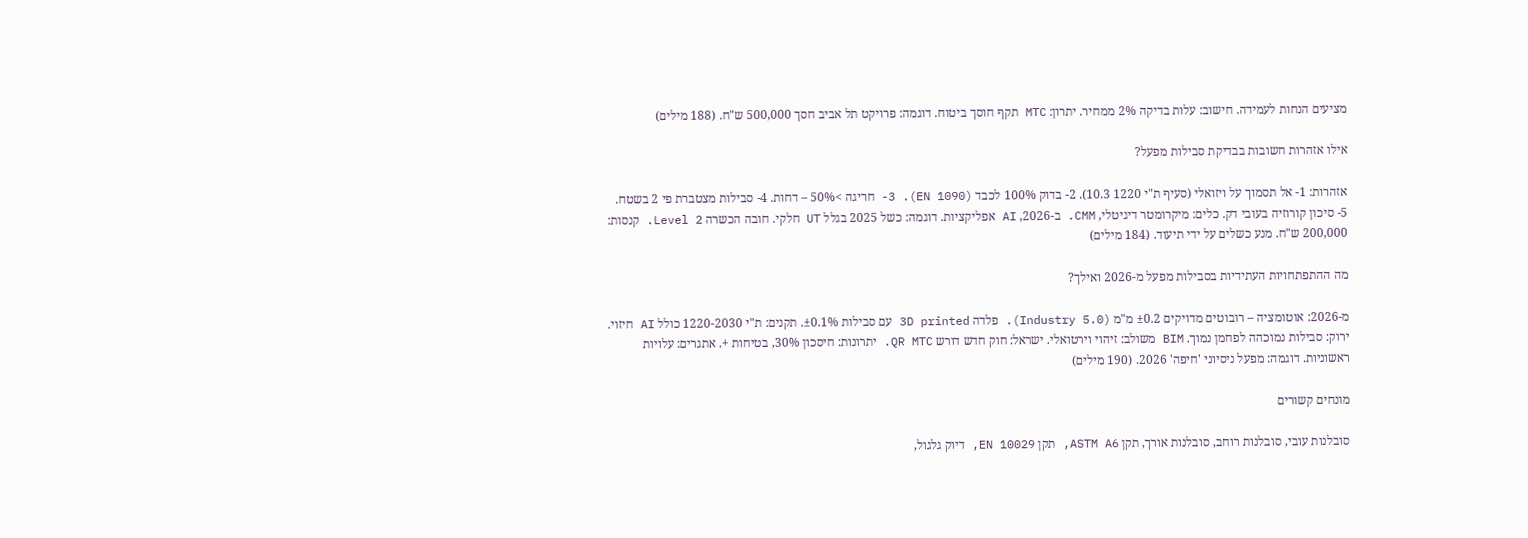מציעים הנחות לעמידה. חישוב: עלות בדיקה 2% ממחיר. יתרון: MTC תקף חוסך ביטוח. דוגמה: פרויקט תל אביב חסך 500,000 ש"ח. (188 מילים)

אילו אזהרות חשובות בבדיקת סבילות מפעל?

אזהרות: 1- אל תסמוך על ויזואלי (סעיף ת"י 1220 10.3). 2- בדוק 100% לכבד (EN 1090). 3- חריגה >50% – דחות. 4- סבילות מצטברת פי 2 בשטח. 5- סיכון קורוזיה בעובי דק. כלים: מיקרומטר דיגיטלי, CMM. ב-2026, AI אפליקציות. דוגמה: כשל 2025 בגלל UT חלקי. חובה הכשרה Level 2. קנסות: 200,000 ש"ח. מנע כשלים על ידי תיעוד. (184 מילים)

מה ההתפתחויות העתידיות בסבילות מפעל מ-2026 ואילך?

מ-2026: אוטומציה – רובוטים מדויקים ±0.2 מ"מ (Industry 5.0). פלדה 3D printed עם סבילות ±0.1%. תקנים: ת"י 1220-2030 כולל AI חיזוי. ירוק: סבילות נמוכהה לפחמן נמוך. BIM משולב: זיהוי וירטואלי. ישראל: חוק חדש דורש QR MTC. יתרונות: חיסכון 30%, בטיחות +. אתגרים: עלויות ראשוניות. דוגמה: מפעל ניסיוני 'חיפה' 2026. (190 מילים)

מונחים קשורים

סובלנות עובי, סובלנות רוחב, סובלנות אורך, תקן ASTM A6, תקן EN 10029, דיוק גלגול,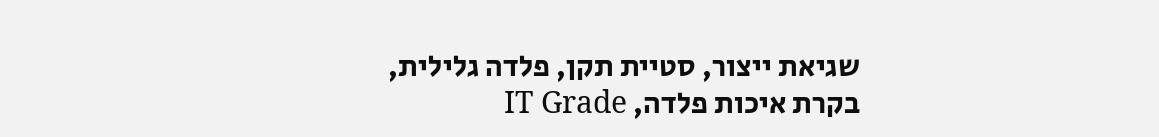שגיאת ייצור, סטיית תקן, פלדה גלילית, בקרת איכות פלדה, IT Grade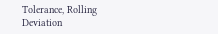Tolerance, Rolling Deviation